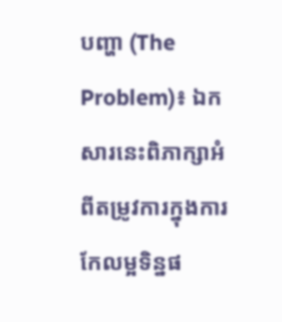បញ្ហា (The Problem)៖ ឯកសារនេះពិភាក្សាអំពីតម្រូវការក្នុងការកែលម្អទិន្នផ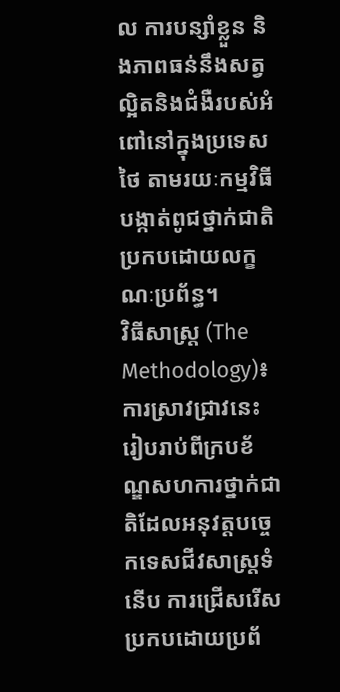ល ការបន្សាំខ្លួន និងភាពធន់នឹងសត្វល្អិតនិងជំងឺរបស់អំពៅនៅក្នុងប្រទេសថៃ តាមរយៈកម្មវិធីបង្កាត់ពូជថ្នាក់ជាតិប្រកបដោយលក្ខណៈប្រព័ន្ធ។
វិធីសាស្ត្រ (The Methodology)៖ ការស្រាវជ្រាវនេះរៀបរាប់ពីក្របខ័ណ្ឌសហការថ្នាក់ជាតិដែលអនុវត្តបច្ចេកទេសជីវសាស្ត្រទំនើប ការជ្រើសរើសប្រកបដោយប្រព័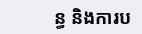ន្ធ និងការប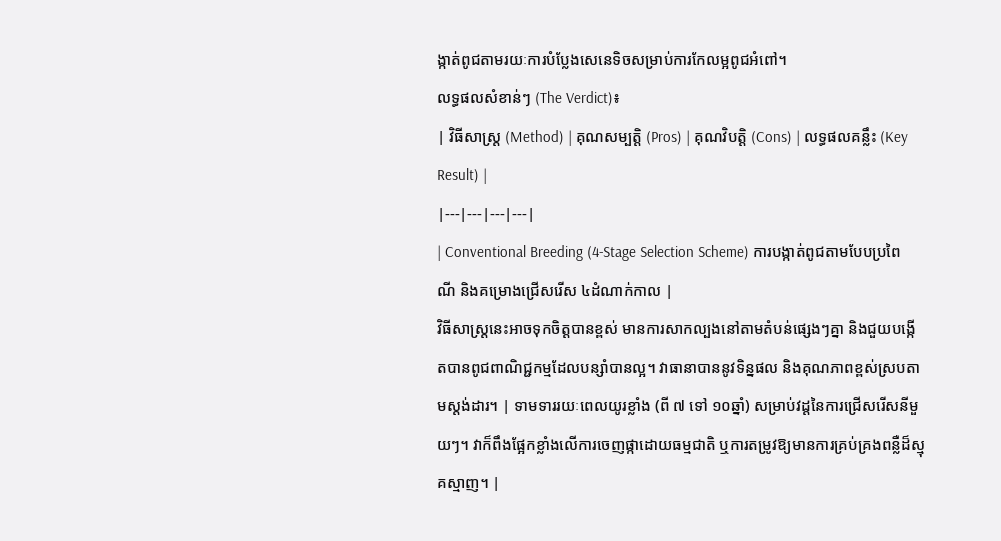ង្កាត់ពូជតាមរយៈការបំប្លែងសេនេទិចសម្រាប់ការកែលម្អពូជអំពៅ។
លទ្ធផលសំខាន់ៗ (The Verdict)៖
| វិធីសាស្ត្រ (Method) | គុណសម្បត្តិ (Pros) | គុណវិបត្តិ (Cons) | លទ្ធផលគន្លឹះ (Key Result) |
|---|---|---|---|
| Conventional Breeding (4-Stage Selection Scheme) ការបង្កាត់ពូជតាមបែបប្រពៃណី និងគម្រោងជ្រើសរើស ៤ដំណាក់កាល |
វិធីសាស្ត្រនេះអាចទុកចិត្តបានខ្ពស់ មានការសាកល្បងនៅតាមតំបន់ផ្សេងៗគ្នា និងជួយបង្កើតបានពូជពាណិជ្ជកម្មដែលបន្សាំបានល្អ។ វាធានាបាននូវទិន្នផល និងគុណភាពខ្ពស់ស្របតាមស្តង់ដារ។ | ទាមទាររយៈពេលយូរខ្លាំង (ពី ៧ ទៅ ១០ឆ្នាំ) សម្រាប់វដ្តនៃការជ្រើសរើសនីមួយៗ។ វាក៏ពឹងផ្អែកខ្លាំងលើការចេញផ្កាដោយធម្មជាតិ ឬការតម្រូវឱ្យមានការគ្រប់គ្រងពន្លឺដ៏ស្មុគស្មាញ។ |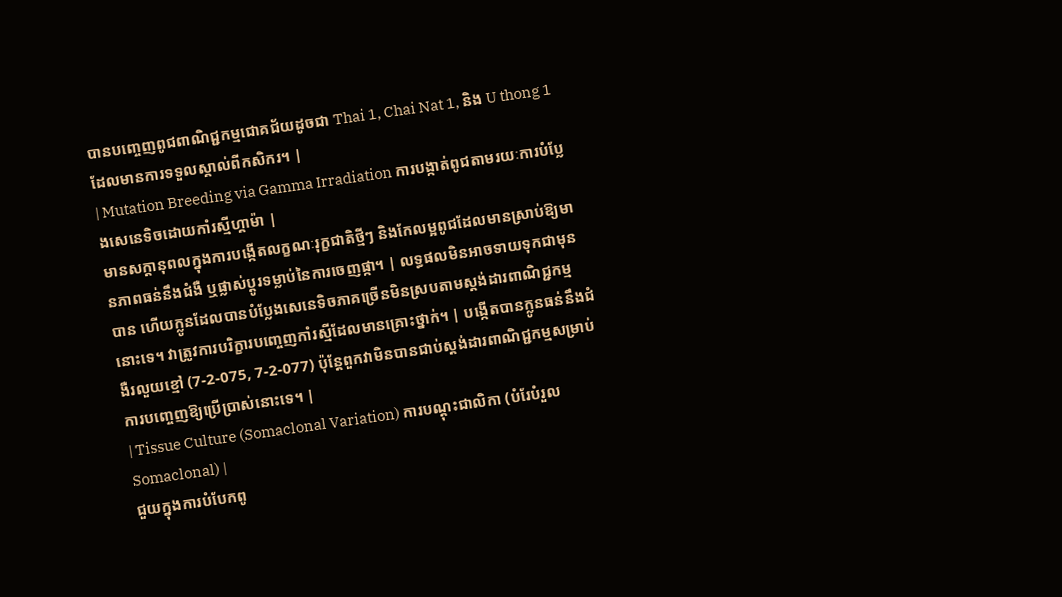បានបញ្ចេញពូជពាណិជ្ជកម្មជោគជ័យដូចជា Thai 1, Chai Nat 1, និង U thong 1 ដែលមានការទទួលស្គាល់ពីកសិករ។ |
| Mutation Breeding via Gamma Irradiation ការបង្កាត់ពូជតាមរយៈការបំប្លែងសេនេទិចដោយកាំរស្មីហ្គាម៉ា |
មានសក្តានុពលក្នុងការបង្កើតលក្ខណៈរុក្ខជាតិថ្មីៗ និងកែលម្អពូជដែលមានស្រាប់ឱ្យមានភាពធន់នឹងជំងឺ ឬផ្លាស់ប្តូរទម្លាប់នៃការចេញផ្កា។ | លទ្ធផលមិនអាចទាយទុកជាមុនបាន ហើយក្លូនដែលបានបំប្លែងសេនេទិចភាគច្រើនមិនស្របតាមស្តង់ដារពាណិជ្ជកម្មនោះទេ។ វាត្រូវការបរិក្ខារបញ្ចេញកាំរស្មីដែលមានគ្រោះថ្នាក់។ | បង្កើតបានក្លូនធន់នឹងជំងឺរលួយខ្មៅ (7-2-075, 7-2-077) ប៉ុន្តែពួកវាមិនបានជាប់ស្តង់ដារពាណិជ្ជកម្មសម្រាប់ការបញ្ចេញឱ្យប្រើប្រាស់នោះទេ។ |
| Tissue Culture (Somaclonal Variation) ការបណ្តុះជាលិកា (បំរែបំរួល Somaclonal) |
ជួយក្នុងការបំបែកពូ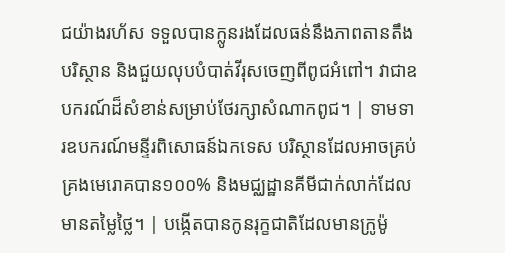ជយ៉ាងរហ័ស ទទួលបានក្លូនរងដែលធន់នឹងភាពតានតឹងបរិស្ថាន និងជួយលុបបំបាត់វីរុសចេញពីពូជអំពៅ។ វាជាឧបករណ៍ដ៏សំខាន់សម្រាប់ថែរក្សាសំណាកពូជ។ | ទាមទារឧបករណ៍មន្ទីរពិសោធន៍ឯកទេស បរិស្ថានដែលអាចគ្រប់គ្រងមេរោគបាន១០០% និងមជ្ឈដ្ឋានគីមីជាក់លាក់ដែលមានតម្លៃថ្លៃ។ | បង្កើតបានកូនរុក្ខជាតិដែលមានក្រូម៉ូ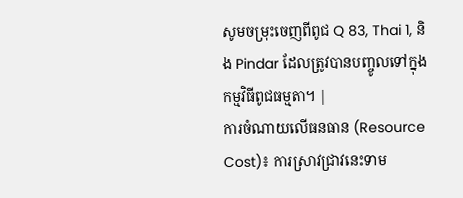សូមចម្រុះចេញពីពូជ Q 83, Thai 1, និង Pindar ដែលត្រូវបានបញ្ចូលទៅក្នុងកម្មវិធីពូជធម្មតា។ |
ការចំណាយលើធនធាន (Resource Cost)៖ ការស្រាវជ្រាវនេះទាម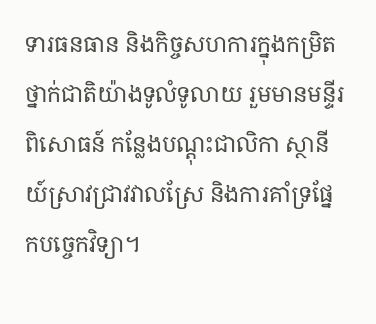ទារធនធាន និងកិច្ចសហការក្នុងកម្រិតថ្នាក់ជាតិយ៉ាងទូលំទូលាយ រួមមានមន្ទីរពិសោធន៍ កន្លែងបណ្តុះជាលិកា ស្ថានីយ៍ស្រាវជ្រាវវាលស្រែ និងការគាំទ្រផ្នែកបច្ចេកវិទ្យា។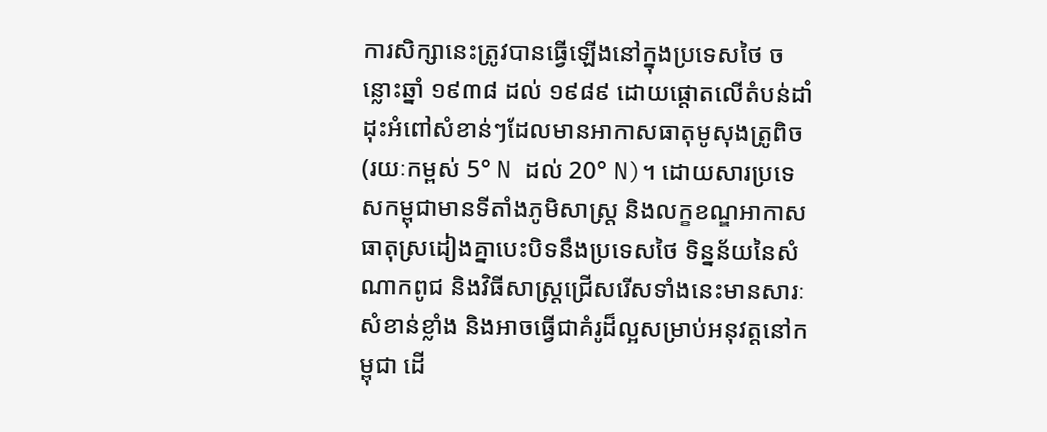ការសិក្សានេះត្រូវបានធ្វើឡើងនៅក្នុងប្រទេសថៃ ចន្លោះឆ្នាំ ១៩៣៨ ដល់ ១៩៨៩ ដោយផ្តោតលើតំបន់ដាំដុះអំពៅសំខាន់ៗដែលមានអាកាសធាតុមូសុងត្រូពិច (រយៈកម្ពស់ 5° N ដល់ 20° N)។ ដោយសារប្រទេសកម្ពុជាមានទីតាំងភូមិសាស្ត្រ និងលក្ខខណ្ឌអាកាសធាតុស្រដៀងគ្នាបេះបិទនឹងប្រទេសថៃ ទិន្នន័យនៃសំណាកពូជ និងវិធីសាស្ត្រជ្រើសរើសទាំងនេះមានសារៈសំខាន់ខ្លាំង និងអាចធ្វើជាគំរូដ៏ល្អសម្រាប់អនុវត្តនៅកម្ពុជា ដើ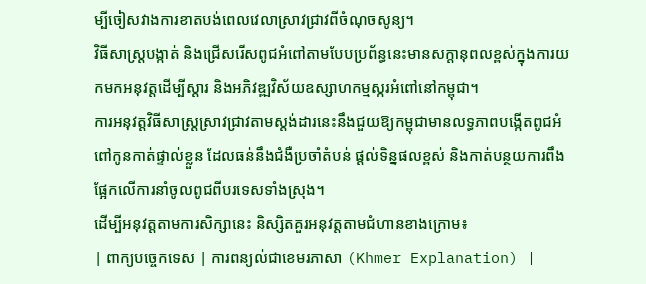ម្បីចៀសវាងការខាតបង់ពេលវេលាស្រាវជ្រាវពីចំណុចសូន្យ។
វិធីសាស្ត្របង្កាត់ និងជ្រើសរើសពូជអំពៅតាមបែបប្រព័ន្ធនេះមានសក្តានុពលខ្ពស់ក្នុងការយកមកអនុវត្តដើម្បីស្តារ និងអភិវឌ្ឍវិស័យឧស្សាហកម្មស្ករអំពៅនៅកម្ពុជា។
ការអនុវត្តវិធីសាស្ត្រស្រាវជ្រាវតាមស្តង់ដារនេះនឹងជួយឱ្យកម្ពុជាមានលទ្ធភាពបង្កើតពូជអំពៅកូនកាត់ផ្ទាល់ខ្លួន ដែលធន់នឹងជំងឺប្រចាំតំបន់ ផ្តល់ទិន្នផលខ្ពស់ និងកាត់បន្ថយការពឹងផ្អែកលើការនាំចូលពូជពីបរទេសទាំងស្រុង។
ដើម្បីអនុវត្តតាមការសិក្សានេះ និស្សិតគួរអនុវត្តតាមជំហានខាងក្រោម៖
| ពាក្យបច្ចេកទេស | ការពន្យល់ជាខេមរភាសា (Khmer Explanation) |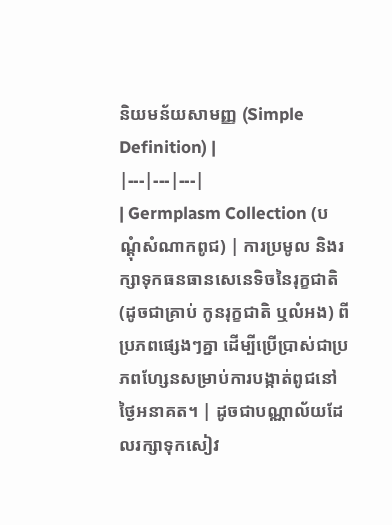និយមន័យសាមញ្ញ (Simple Definition) |
|---|---|---|
| Germplasm Collection (បណ្ដុំសំណាកពូជ) | ការប្រមូល និងរក្សាទុកធនធានសេនេទិចនៃរុក្ខជាតិ (ដូចជាគ្រាប់ កូនរុក្ខជាតិ ឬលំអង) ពីប្រភពផ្សេងៗគ្នា ដើម្បីប្រើប្រាស់ជាប្រភពហ្សែនសម្រាប់ការបង្កាត់ពូជនៅថ្ងៃអនាគត។ | ដូចជាបណ្ណាល័យដែលរក្សាទុកសៀវ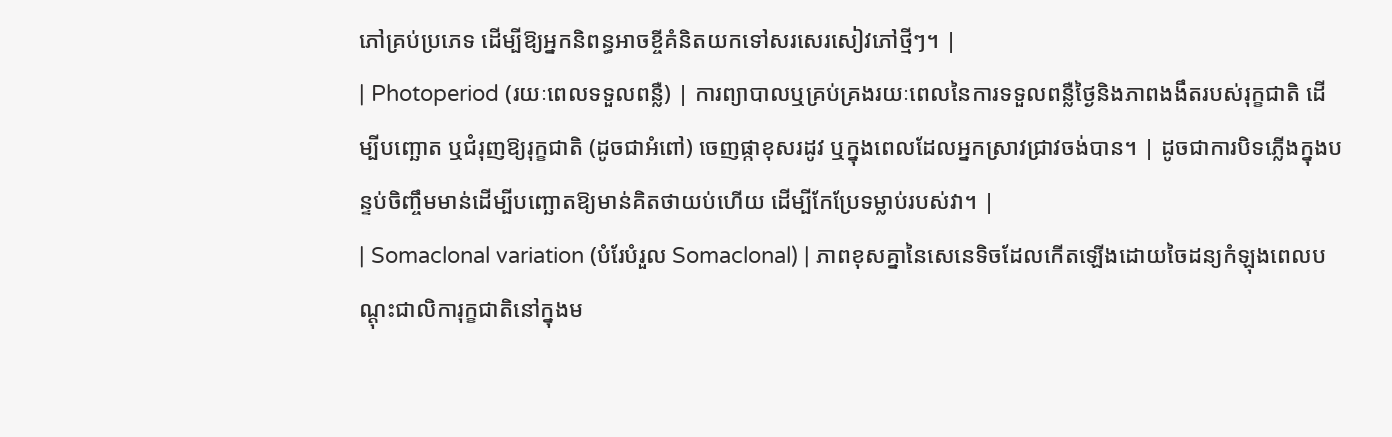ភៅគ្រប់ប្រភេទ ដើម្បីឱ្យអ្នកនិពន្ធអាចខ្ចីគំនិតយកទៅសរសេរសៀវភៅថ្មីៗ។ |
| Photoperiod (រយៈពេលទទួលពន្លឺ) | ការព្យាបាលឬគ្រប់គ្រងរយៈពេលនៃការទទួលពន្លឺថ្ងៃនិងភាពងងឹតរបស់រុក្ខជាតិ ដើម្បីបញ្ឆោត ឬជំរុញឱ្យរុក្ខជាតិ (ដូចជាអំពៅ) ចេញផ្កាខុសរដូវ ឬក្នុងពេលដែលអ្នកស្រាវជ្រាវចង់បាន។ | ដូចជាការបិទភ្លើងក្នុងបន្ទប់ចិញ្ចឹមមាន់ដើម្បីបញ្ឆោតឱ្យមាន់គិតថាយប់ហើយ ដើម្បីកែប្រែទម្លាប់របស់វា។ |
| Somaclonal variation (បំរែបំរួល Somaclonal) | ភាពខុសគ្នានៃសេនេទិចដែលកើតឡើងដោយចៃដន្យកំឡុងពេលបណ្ដុះជាលិការុក្ខជាតិនៅក្នុងម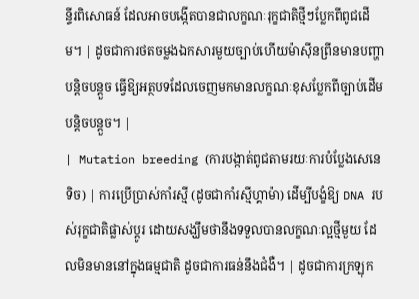ន្ទីរពិសោធន៍ ដែលអាចបង្កើតបានជាលក្ខណៈរុក្ខជាតិថ្មីៗប្លែកពីពូជដើម។ | ដូចជាការថតចម្លងឯកសារមួយច្បាប់ហើយម៉ាស៊ីនព្រីនមានបញ្ហាបន្តិចបន្តួច ធ្វើឱ្យអត្ថបទដែលចេញមកមានលក្ខណៈខុសប្លែកពីច្បាប់ដើមបន្តិចបន្តួច។ |
| Mutation breeding (ការបង្កាត់ពូជតាមរយៈការបំប្លែងសេនេទិច) | ការប្រើប្រាស់កាំរស្មី (ដូចជាកាំរស្មីហ្គាម៉ា) ដើម្បីបង្ខំឱ្យ DNA របស់រុក្ខជាតិផ្លាស់ប្តូរ ដោយសង្ឃឹមថានឹងទទួលបានលក្ខណៈល្អថ្មីមួយ ដែលមិនមាននៅក្នុងធម្មជាតិ ដូចជាការធន់នឹងជំងឺ។ | ដូចជាការក្រឡុក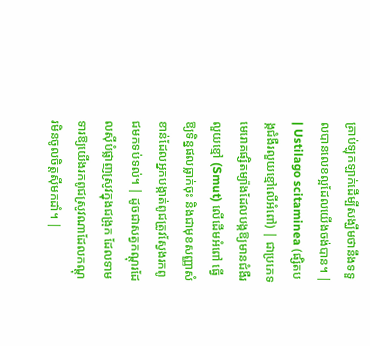គ្រាប់ឡុកឡាក់ដើម្បីសង្ឃឹមថានឹងទទួលបានលេខល្អដែលយើងចង់បាន។ |
| Ustilago scitaminea (ផ្សិតបង្កជំងឺរលួយខ្មៅលើអំពៅ) | ជាប្រភេទមេរោគផ្សិតម្យ៉ាងដែលបង្កឱ្យមានជំងឺរលួយខ្មៅ (Smut) លើដើមអំពៅ ធ្វើឱ្យទិន្នផលធ្លាក់ចុះ និងជាមុខសញ្ញាសំខាន់ដែលអ្នកបង្កាត់ពូជត្រូវស្វែងរកពូជមកទប់ទល់។ | ដូចជាសត្វកណ្ដុរដែលស៊ីបំផ្លាញស្រូវក្នុងជង្រុក ដែលទាមទារឱ្យយើងរកពូជស្រូវណាដែលកណ្ដុរមិនចូលចិត្តស៊ីមកដាំ។ |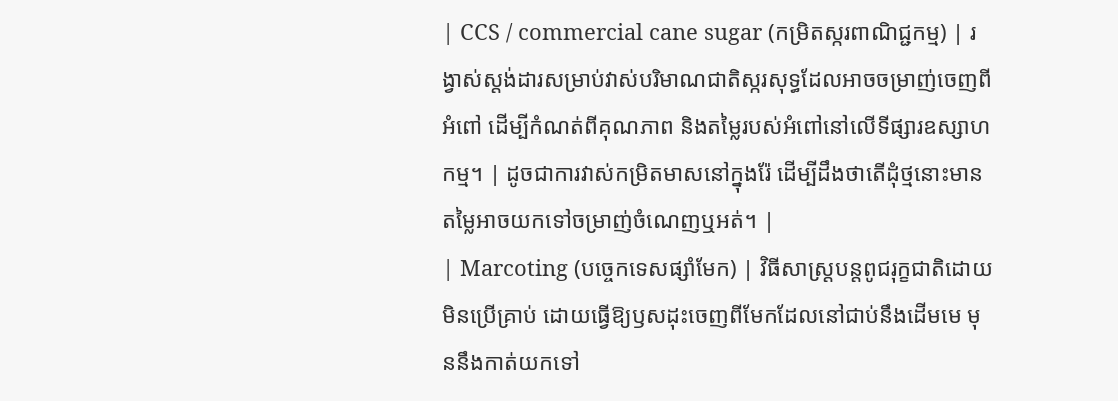| CCS / commercial cane sugar (កម្រិតស្ករពាណិជ្ជកម្ម) | រង្វាស់ស្តង់ដារសម្រាប់វាស់បរិមាណជាតិស្ករសុទ្ធដែលអាចចម្រាញ់ចេញពីអំពៅ ដើម្បីកំណត់ពីគុណភាព និងតម្លៃរបស់អំពៅនៅលើទីផ្សារឧស្សាហកម្ម។ | ដូចជាការវាស់កម្រិតមាសនៅក្នុងរ៉ែ ដើម្បីដឹងថាតើដុំថ្មនោះមានតម្លៃអាចយកទៅចម្រាញ់ចំណេញឬអត់។ |
| Marcoting (បច្ចេកទេសផ្សាំមែក) | វិធីសាស្ត្របន្តពូជរុក្ខជាតិដោយមិនប្រើគ្រាប់ ដោយធ្វើឱ្យឫសដុះចេញពីមែកដែលនៅជាប់នឹងដើមមេ មុននឹងកាត់យកទៅ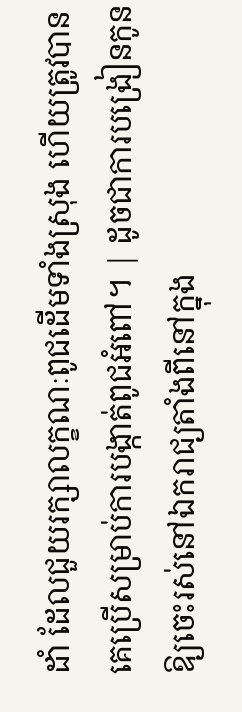ដាំ ដែលជួយរក្សាលក្ខណៈពូជដើមទាំងស្រុង ហើយត្រូវបានគេប្រើសម្រាប់ការបង្កាត់ពូជអំពៅ។ | ដូចជាការបង្រៀនកូនឱ្យចេះរស់នៅឯករាជ្យតាំងពីនៅក្នុង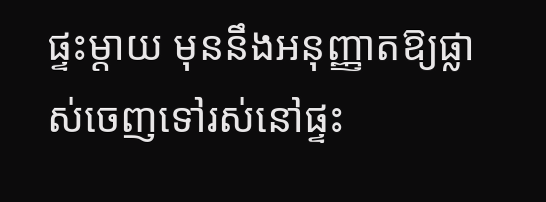ផ្ទះម្ដាយ មុននឹងអនុញ្ញាតឱ្យផ្លាស់ចេញទៅរស់នៅផ្ទះ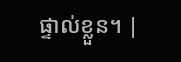ផ្ទាល់ខ្លួន។ |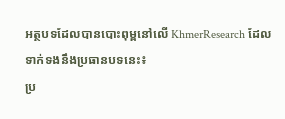អត្ថបទដែលបានបោះពុម្ពនៅលើ KhmerResearch ដែលទាក់ទងនឹងប្រធានបទនេះ៖
ប្រ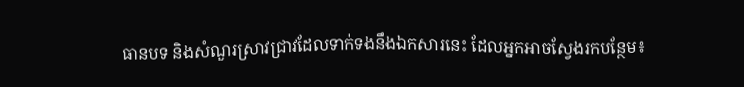ធានបទ និងសំណួរស្រាវជ្រាវដែលទាក់ទងនឹងឯកសារនេះ ដែលអ្នកអាចស្វែងរកបន្ថែម៖